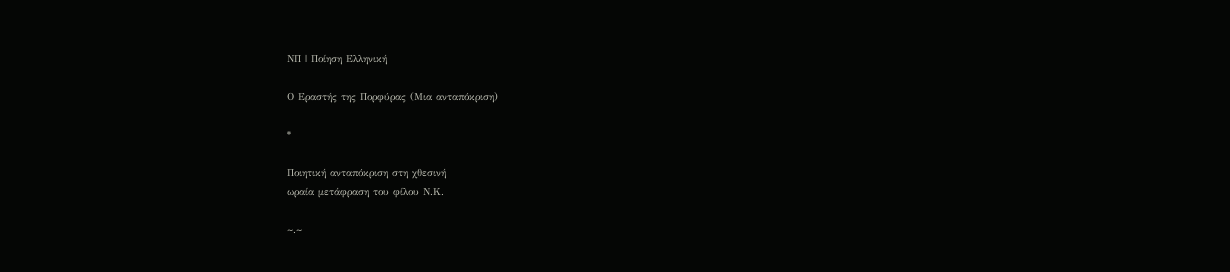ΝΠ | Ποίηση Ελληνική

Ο Εραστής της Πορφύρας (Μια ανταπόκριση)

*

Ποιητική ανταπόκριση στη χθεσινή
ωραία μετάφραση του φίλου Ν.Κ.

~.~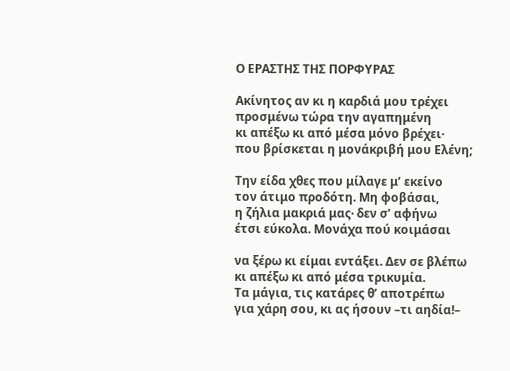Ο ΕΡΑΣΤΗΣ ΤΗΣ ΠΟΡΦΥΡΑΣ

Ακίνητος αν κι η καρδιά μου τρέχει
προσμένω τώρα την αγαπημένη
κι απέξω κι από μέσα μόνο βρέχει·
που βρίσκεται η μονάκριβή μου Ελένη;

Την είδα χθες που μίλαγε μ’ εκείνο
τον άτιμο προδότη. Μη φοβάσαι,
η ζήλια μακριά μας· δεν σ’ αφήνω
έτσι εύκολα. Μονάχα πού κοιμάσαι

να ξέρω κι είμαι εντάξει. Δεν σε βλέπω
κι απέξω κι από μέσα τρικυμία.
Τα μάγια, τις κατάρες θ’ αποτρέπω
για χάρη σου, κι ας ήσουν –τι αηδία!–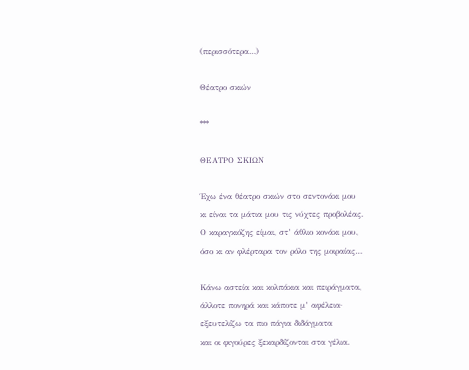(περισσότερα…)

Θέατρο σκιών

***

ΘΕΑΤΡΟ ΣΚΙΩΝ

Έχω ένα θέατρο σκιών στο σεντονάκι μου
κι είναι τα μάτια μου τις νύχτες προβολέας.
Ο καραγκιόζης είμαι, στ’ άθλιο κονάκι μου,
όσο κι αν φλέρταρα τον ρόλο της μοιραίας…

Κάνω αστεία και κολπάκια και πειράγματα,
άλλοτε πονηρά και κάποτε μ’ αφέλεια·
εξευτελίζω τα πιο πάγια διδάγματα
και οι φιγούρες ξεκαρδίζονται στα γέλια.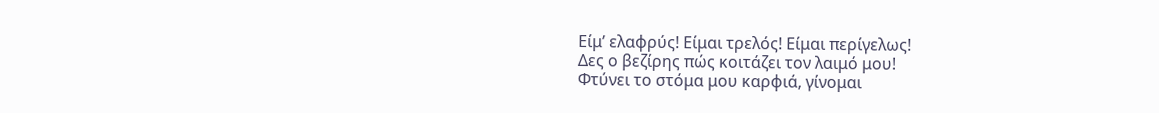Είμ’ ελαφρύς! Είμαι τρελός! Είμαι περίγελως!
Δες ο βεζίρης πώς κοιτάζει τον λαιμό μου!
Φτύνει το στόμα μου καρφιά, γίνομαι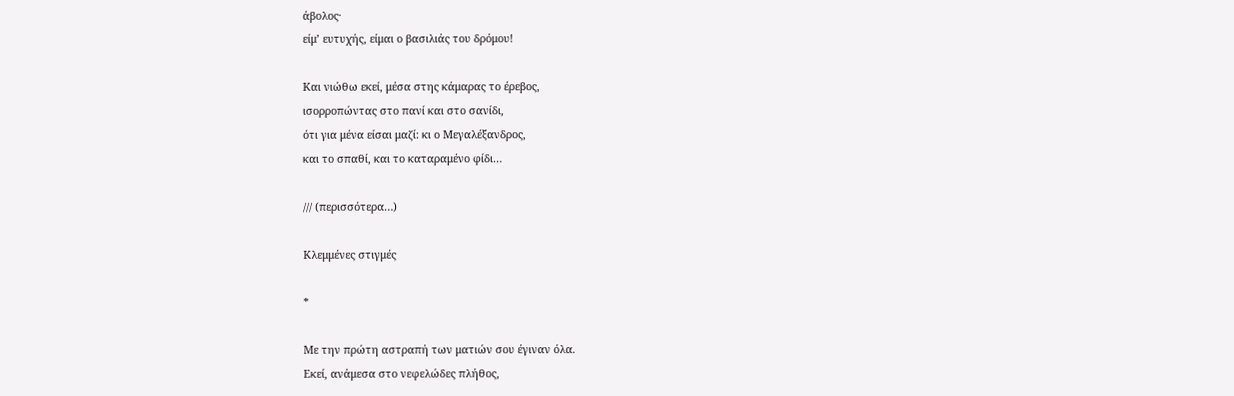άβολος·
είμ’ ευτυχής, είμαι ο βασιλιάς του δρόμου!

Και νιώθω εκεί, μέσα στης κάμαρας το έρεβος,
ισορροπώντας στο πανί και στο σανίδι,
ότι για μένα είσαι μαζί: κι ο Μεγαλέξανδρος,
και το σπαθί, και το καταραμένο φίδι…

/// (περισσότερα…)

Κλεμμένες στιγμές

*

Με την πρώτη αστραπή των ματιών σου έγιναν όλα.
Εκεί, ανάμεσα στο νεφελώδες πλήθος,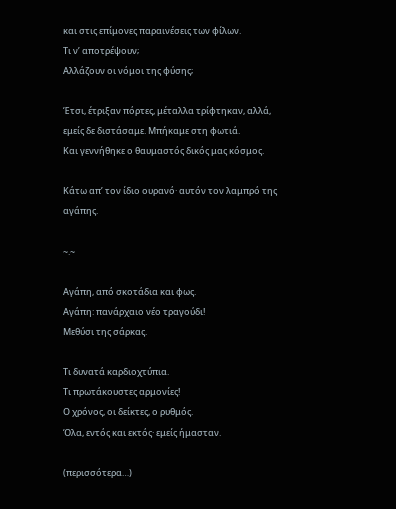και στις επίμονες παραινέσεις των φίλων.
Τι ν’ αποτρέψουν;
Αλλάζουν οι νόμοι της φύσης;

Έτσι, έτριξαν πόρτες, μέταλλα τρίφτηκαν, αλλά,
εμείς δε διστάσαμε. Μπήκαμε στη φωτιά.
Και γεννήθηκε ο θαυμαστός δικός μας κόσμος.

Κάτω απ’ τον ίδιο ουρανό⸱ αυτόν τον λαμπρό της αγάπης.

~.~

Αγάπη, από σκοτάδια και φως.
Αγάπη: πανάρχαιο νέο τραγούδι!
Μεθύσι της σάρκας.

Τι δυνατά καρδιοχτύπια.
Τι πρωτάκουστες αρμονίες!
Ο χρόνος, οι δείκτες, ο ρυθμός.
Όλα, εντός και εκτός⸱ εμείς ήμασταν.

(περισσότερα…)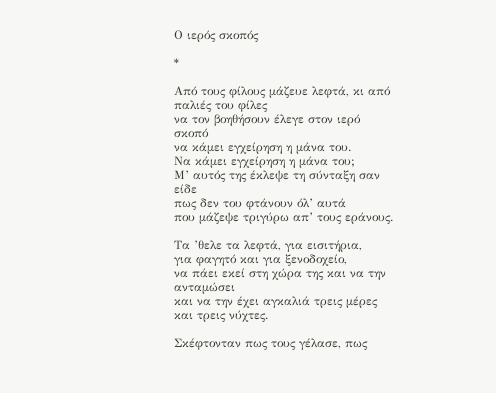Ο ιερός σκοπός

*

Aπό τους φίλους μάζευε λεφτά, κι από παλιές του φίλες
να τον βοηθήσουν έλεγε στον ιερό σκοπό
να κάμει εγχείρηση η μάνα του.
Να κάμει εγχείρηση η μάνα του;
Μ’ αυτός της έκλεψε τη σύνταξη σαν είδε
πως δεν του φτάνουν όλ’ αυτά
που μάζεψε τριγύρω απ’ τους εράνους.

Τα ’θελε τα λεφτά, για εισιτήρια,
για φαγητό και για ξενοδοχείο,
να πάει εκεί στη χώρα της και να την ανταμώσει
και να την έχει αγκαλιά τρεις μέρες και τρεις νύχτες.

Σκέφτονταν πως τους γέλασε, πως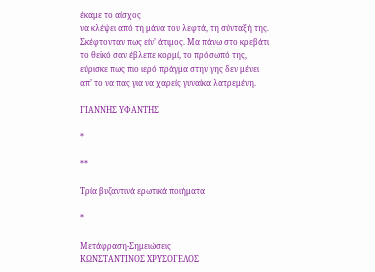έκαμε το αίσχος
να κλέψει από τη μάνα του λεφτά, τη σύνταξή της.
Σκέφτονταν πως είν’ άτιμος. Μα πάνω στο κρεβάτι
το θεϊκό σαν έβλεπε κορμί, το πρόσωπό της,
εύρισκε πως πιο ιερό πράγμα στην γης δεν μένει
απ’ το να πας για να χαρείς γυναίκα λατρεμένη.

ΓΙΑΝΝΗΣ ΥΦΑΝΤΗΣ

*

**

Τρία βυζαντινά ερωτικά ποιήματα

*

Μετάφραση-Σημειώσεις
ΚΩΝΣΤΑΝΤΙΝΟΣ ΧΡΥΣΟΓΕΛΟΣ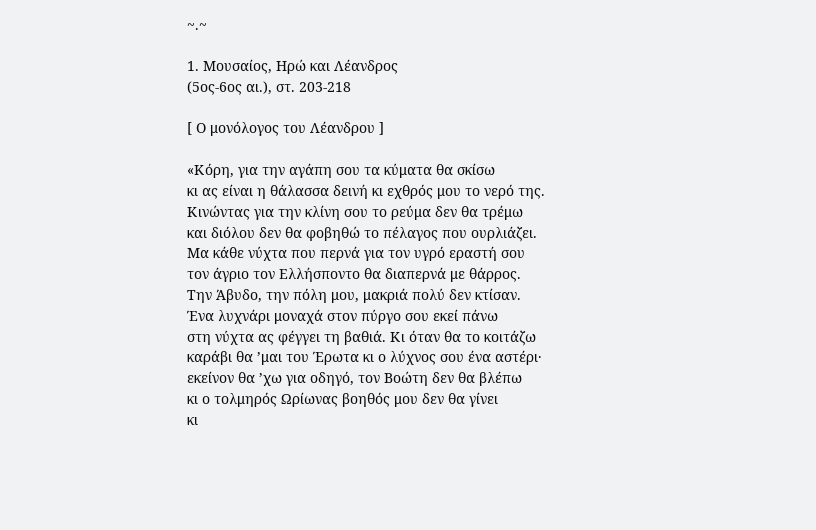~.~

1. Μουσαίος, Ηρώ και Λέανδρος
(5ος-6ος αι.), στ. 203-218

[ Ο μονόλογος του Λέανδρου ]

«Κόρη, για την αγάπη σου τα κύματα θα σκίσω
κι ας είναι η θάλασσα δεινή κι εχθρός μου το νερό της.
Κινώντας για την κλίνη σου το ρεύμα δεν θα τρέμω
και διόλου δεν θα φοβηθώ το πέλαγος που ουρλιάζει.
Μα κάθε νύχτα που περνά για τον υγρό εραστή σου
τον άγριο τον Ελλήσποντο θα διαπερνά με θάρρος.
Την Άβυδο, την πόλη μου, μακριά πολύ δεν κτίσαν.
Ένα λυχνάρι μοναχά στον πύργο σου εκεί πάνω
στη νύχτα ας φέγγει τη βαθιά. Κι όταν θα το κοιτάζω
καράβι θα ’μαι του Έρωτα κι ο λύχνος σου ένα αστέρι·
εκείνον θα ’χω για οδηγό, τον Βοώτη δεν θα βλέπω
κι ο τολμηρός Ωρίωνας βοηθός μου δεν θα γίνει
κι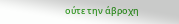ούτε την άβροχη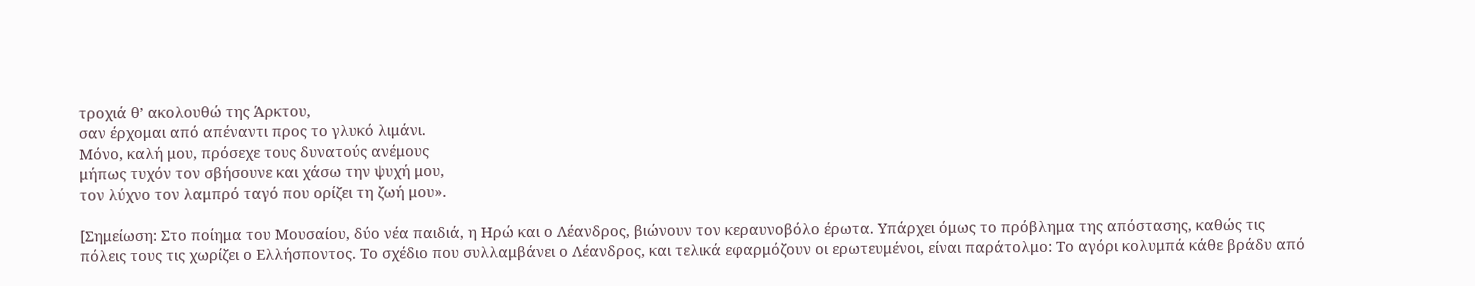τροχιά θ’ ακολουθώ της Άρκτου,
σαν έρχομαι από απέναντι προς το γλυκό λιμάνι.
Μόνο, καλή μου, πρόσεχε τους δυνατούς ανέμους
μήπως τυχόν τον σβήσουνε και χάσω την ψυχή μου,
τον λύχνο τον λαμπρό ταγό που ορίζει τη ζωή μου».

[Σημείωση: Στο ποίημα του Μουσαίου, δύο νέα παιδιά, η Ηρώ και ο Λέανδρος, βιώνουν τον κεραυνοβόλο έρωτα. Υπάρχει όμως το πρόβλημα της απόστασης, καθώς τις πόλεις τους τις χωρίζει ο Ελλήσποντος. Το σχέδιο που συλλαμβάνει ο Λέανδρος, και τελικά εφαρμόζουν οι ερωτευμένοι, είναι παράτολμο: Το αγόρι κολυμπά κάθε βράδυ από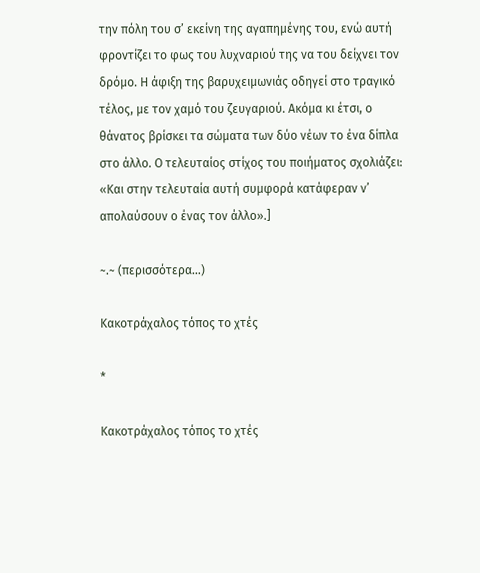την πόλη του σ’ εκείνη της αγαπημένης του, ενώ αυτή φροντίζει το φως του λυχναριού της να του δείχνει τον δρόμο. Η άφιξη της βαρυχειμωνιάς οδηγεί στο τραγικό τέλος, με τον χαμό του ζευγαριού. Ακόμα κι έτσι, ο θάνατος βρίσκει τα σώματα των δύο νέων το ένα δίπλα στο άλλο. Ο τελευταίος στίχος του ποιήματος σχολιάζει: «Και στην τελευταία αυτή συμφορά κατάφεραν ν’ απολαύσουν ο ένας τον άλλο».]

~.~ (περισσότερα…)

Κακοτράχαλος τόπος το χτές

*

Κακοτράχαλος τόπος το χτές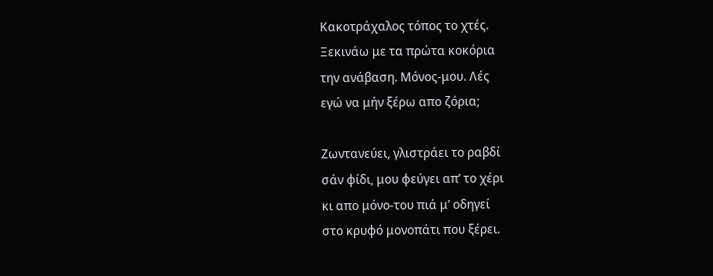Κακοτράχαλος τόπος το χτές.
Ξεκινάω με τα πρώτα κοκόρια
την ανάβαση. Μόνος-μου. Λές
εγώ να μήν ξέρω απο ζόρια;

Ζωντανεύει, γλιστράει το ραβδί
σάν φίδι, μου φεύγει απ’ το χέρι
κι απο μόνο-του πιά μ’ οδηγεί
στο κρυφό μονοπάτι που ξέρει.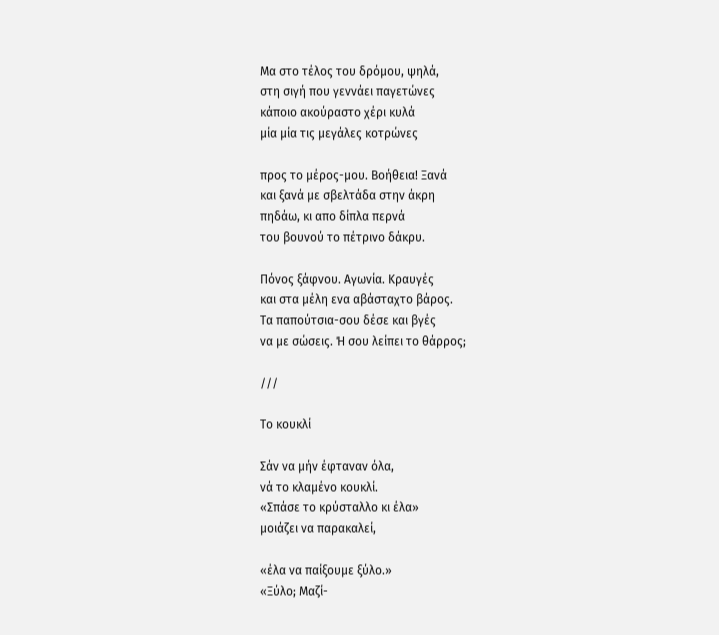Μα στο τέλος του δρόμου, ψηλά,
στη σιγή που γεννάει παγετώνες
κάποιο ακούραστο χέρι κυλά
μία μία τις μεγάλες κοτρώνες

προς το μέρος-μου. Βοήθεια! Ξανά
και ξανά με σβελτάδα στην άκρη
πηδάω, κι απο δίπλα περνά
του βουνού το πέτρινο δάκρυ.

Πόνος ξάφνου. Αγωνία. Κραυγές
και στα μέλη ενα αβάσταχτο βάρος.
Τα παπούτσια-σου δέσε και βγές
να με σώσεις. Ή σου λείπει το θάρρος;

///

Το κουκλί

Σάν να μήν έφταναν όλα,
νά το κλαμένο κουκλί.
«Σπάσε το κρύσταλλο κι έλα»
μοιάζει να παρακαλεί,

«έλα να παίξουμε ξύλο.»
«Ξύλο; Μαζί-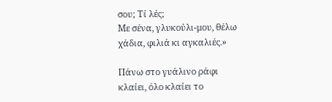σου; Τί λές;
Με σένα, γλυκούλι-μου, θέλω
χάδια, φιλιά κι αγκαλιές.»

Πάνω στο γυάλινο ράφι
κλαίει, όλο κλαίει το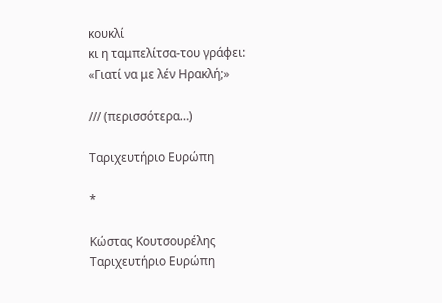κουκλί
κι η ταμπελίτσα-του γράφει:
«Γιατί να με λέν Ηρακλή;»

/// (περισσότερα…)

Ταριχευτήριο Ευρώπη

*

Κώστας Κουτσουρέλης
Ταριχευτήριο Ευρώπη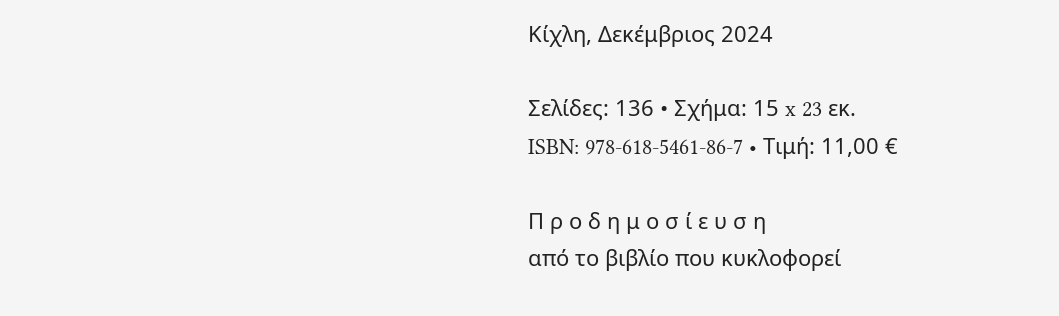Κίχλη, Δεκέμβριος 2024

Σελίδες: 136 • Σχήμα: 15 x 23 εκ.
ISBN: 978-618-5461-86-7 • Τιμή: 11,00 €

Π ρ ο δ η μ ο σ ί ε υ σ η
από το βιβλίο που κυκλοφορεί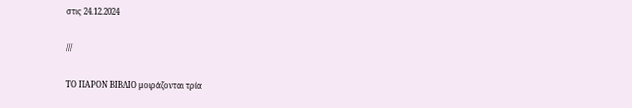στις 24.12.2024

///

ΤΟ ΠΑΡΟΝ ΒΙΒΛΙΟ μοιράζονται τρία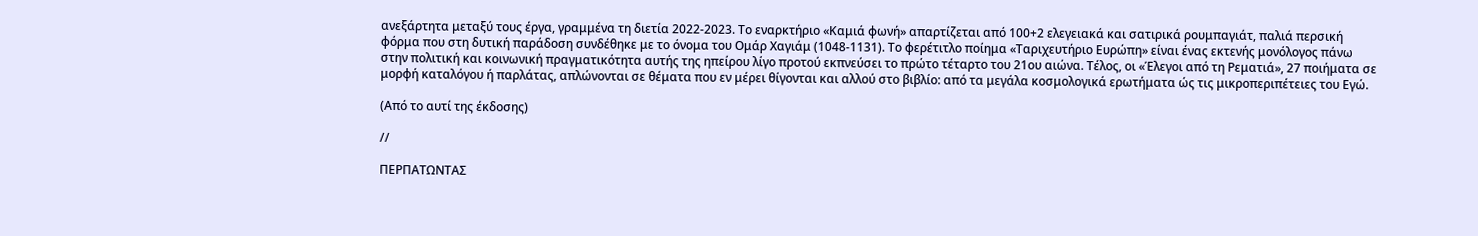ανεξάρτητα μεταξύ τους έργα, γραμμένα τη διετία 2022-2023. Το εναρκτήριο «Καμιά φωνή» απαρτίζεται από 100+2 ελεγειακά και σατιρικά ρουμπαγιάτ, παλιά περσική φόρμα που στη δυτική παράδοση συνδέθηκε με το όνομα του Ομάρ Χαγιάμ (1048-1131). Το φερέτιτλο ποίημα «Ταριχευτήριο Ευρώπη» είναι ένας εκτενής μονόλογος πάνω στην πολιτική και κοινωνική πραγματικότητα αυτής της ηπείρου λίγο προτού εκπνεύσει το πρώτο τέταρτο του 21ου αιώνα. Τέλος, οι «Έλεγοι από τη Ρεματιά», 27 ποιήματα σε μορφή καταλόγου ή παρλάτας, απλώνονται σε θέματα που εν μέρει θίγονται και αλλού στο βιβλίο: από τα μεγάλα κοσμολογικά ερωτήματα ώς τις μικροπεριπέτειες του Εγώ.

(Από το αυτί της έκδοσης)

//

ΠΕΡΠΑΤΩΝΤΑΣ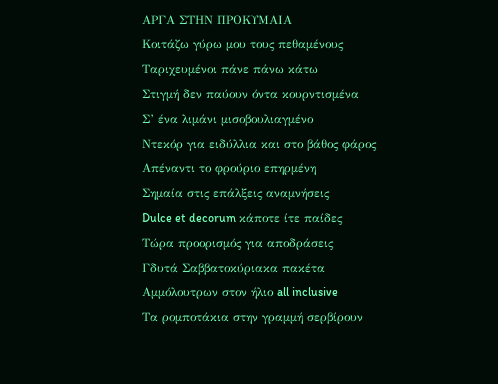ΑΡΓΑ ΣΤΗΝ ΠΡΟΚΥΜΑΙΑ
Κοιτάζω γύρω μου τους πεθαμένους
Ταριχευμένοι πάνε πάνω κάτω
Στιγμή δεν παύουν όντα κουρντισμένα
Σ’ ένα λιμάνι μισοβουλιαγμένο
Ντεκόρ για ειδύλλια και στο βάθος φάρος
Απέναντι το φρούριο επηρμένη
Σημαία στις επάλξεις αναμνήσεις
Dulce et decorum κάποτε ίτε παίδες
Τώρα προορισμός για αποδράσεις
Γδυτά Σαββατοκύριακα πακέτα
Αμμόλουτρων στον ήλιο all inclusive
Τα ρομποτάκια στην γραμμή σερβίρουν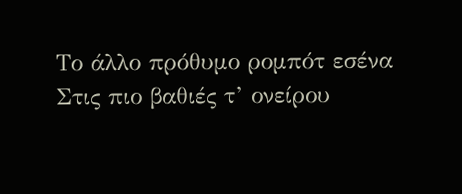Το άλλο πρόθυμο ρομπότ εσένα
Στις πιο βαθιές τ’ ονείρου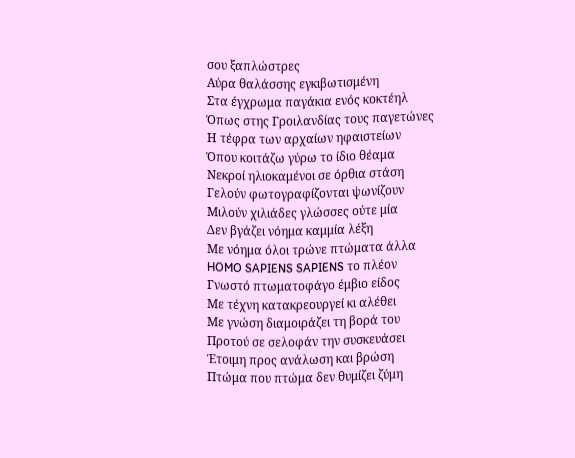σου ξαπλώστρες
Αύρα θαλάσσης εγκιβωτισμένη
Στα έγχρωμα παγάκια ενός κοκτέηλ
Όπως στης Γροιλανδίας τους παγετώνες
Η τέφρα των αρχαίων ηφαιστείων
Όπου κοιτάζω γύρω το ίδιο θέαμα
Νεκροί ηλιοκαμένοι σε όρθια στάση
Γελούν φωτογραφίζονται ψωνίζουν
Μιλούν χιλιάδες γλώσσες ούτε μία
Δεν βγάζει νόημα καμμία λέξη
Με νόημα όλοι τρώνε πτώματα άλλα
HOMO SAPIENS SAPIENS το πλέον
Γνωστό πτωματοφάγο έμβιο είδος
Με τέχνη κατακρεουργεί κι αλέθει
Με γνώση διαμοιράζει τη βορά του
Προτού σε σελοφάν την συσκευάσει
Έτοιμη προς ανάλωση και βρώση
Πτώμα που πτώμα δεν θυμίζει ζύμη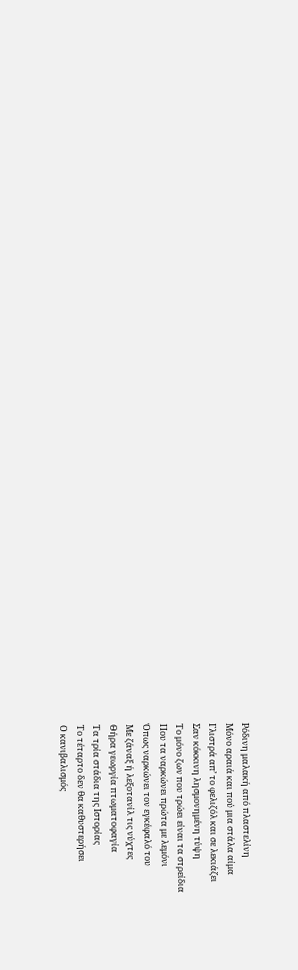Ρόδινη μαλακή από πλαστελίνη
Μόνο αραιά και πού μια στάλα αίμα
Γλιστρά απ’ το φελιζόλ και σε λεκιάζει
Σαν κόκκινη λησμονημένη τύψη
Το μόνο ζων που τρώει είναι τα στρείδια
Που τα ναρκώνει πρώτα με λεμόνι
Όπως ναρκώνει τον εγκέφαλό του
Με ζάναξ ή λεξοτανίλ τις νύχτες
Θήρα γεωργία πτωματοφαγία
Τα τρία στάδια της Ιστορίας
Το τέταρτο δεν θα καθυστερήσει
Ο κανιβαλισμός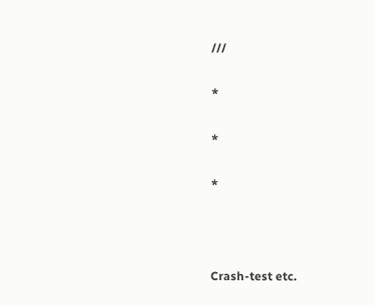///

*

*

*



Crash-test etc.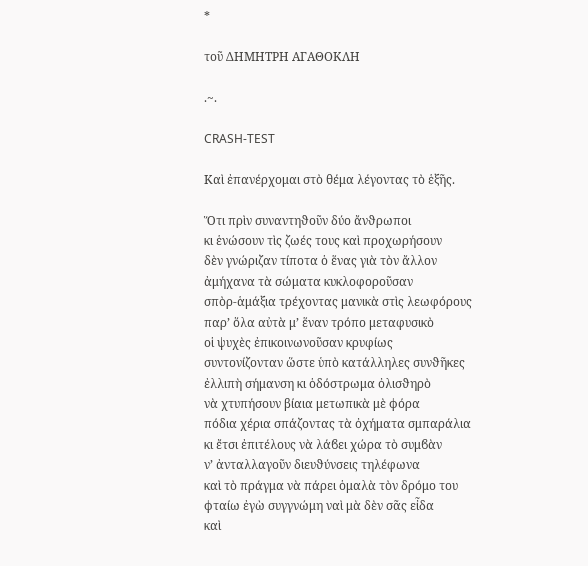*

τοῦ ΔΗΜΗΤΡΗ ΑΓΑΘΟΚΛΗ

.~.

CRASH-TEST

Καὶ ἐπανέρχομαι στὸ θέμα λέγοντας τὸ ἑξῆς.

Ὅτι πρὶν συναντηϑοῦν δύο ἄνϑρωποι
κι ἑνώσουν τὶς ζωές τους καὶ προχωρήσουν
δὲν γνώριζαν τίποτα ὁ ἕνας γιὰ τὸν ἄλλον
ἀμήχανα τὰ σώματα κυκλοφοροῦσαν
σπὸρ-ἁμάξια τρέχοντας μανικὰ στὶς λεωφόρους
παρ’ ὅλα αὐτὰ μ’ ἕναν τρόπο μεταφυσικὸ
οἱ ψυχὲς ἐπικοινωνοῦσαν κρυφίως
συντονίζονταν ὥστε ὑπὸ κατάλληλες συνϑῆκες
ἐλλιπὴ σήμανση κι ὁδόστρωμα ὀλισϑηρὸ
νὰ χτυπήσουν βίαια μετωπικὰ μὲ ϕόρα
πόδια χέρια σπάζοντας τὰ ὀχήματα σμπαράλια
κι ἔτσι ἐπιτέλους νὰ λάϐει χώρα τὸ συμϐὰν
ν’ ἀνταλλαγοῦν διευϑύνσεις τηλέφωνα
καὶ τὸ πράγμα νὰ πάρει ὁμαλὰ τὸν δρόμο του
ϕταίω ἐγὼ συγγνώμη ναὶ μὰ δὲν σᾶς εἶδα
καὶ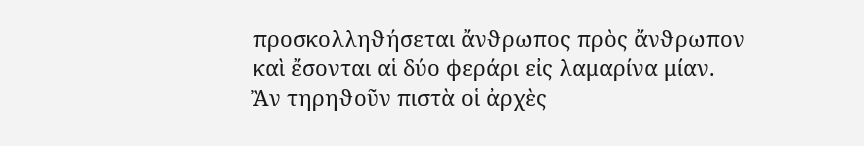προσκολληϑήσεται ἄνϑρωπος πρὸς ἄνϑρωπον
καὶ ἔσονται αἱ δύο ϕεράρι εἰς λαμαρίνα μίαν.
Ἂν τηρηϑοῦν πιστὰ οἱ ἀρχὲς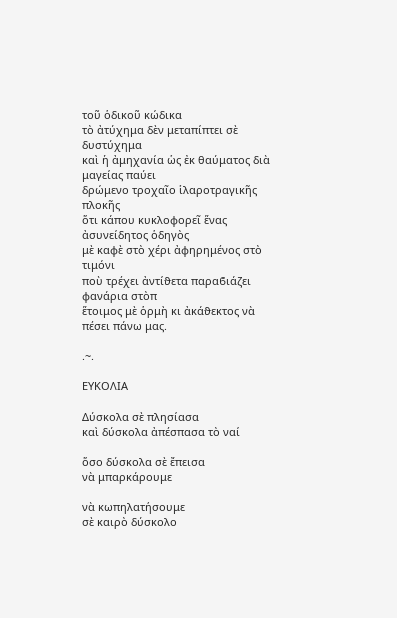τοῦ ὁδικοῦ κώδικα
τὸ ἀτύχημα δὲν μεταπίπτει σὲ δυστύχημα
καὶ ἡ ἀμηχανία ὡς ἐκ θαύματος διὰ μαγείας παύει
δρώμενο τροχαῖο ἱλαροτραγικῆς πλοκῆς
ὅτι κάπου κυκλοφορεῖ ἕνας ἀσυνείδητος ὁδηγὸς
μὲ καφὲ στὸ χέρι ἀφηρημένος στὸ τιμόνι
ποὺ τρέχει ἀντίϑετα παραϐιάζει ϕανάρια στὸπ
ἕτοιμος μὲ ὁρμὴ κι ἀκάϑεκτος νὰ πέσει πάνω μας.

.~.

ΕΥΚΟΛΙΑ

Δύσκολα σὲ πλησίασα
καὶ δύσκολα ἀπέσπασα τὸ ναί

ὅσο δύσκολα σὲ ἔπεισα
νὰ μπαρκάρουμε

νὰ κωπηλατήσουμε
σὲ καιρὸ δύσκολο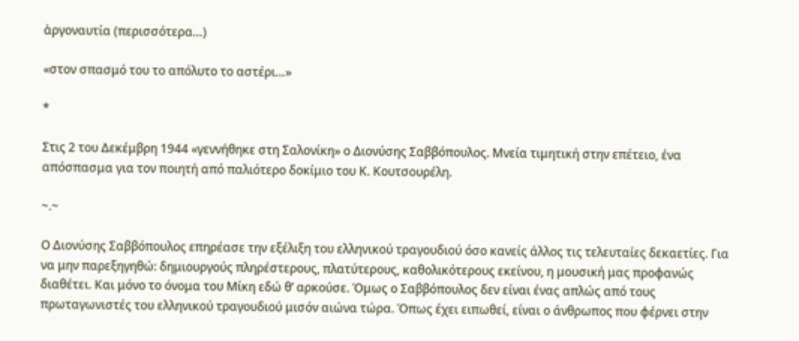ἀργοναυτία (περισσότερα…)

«στον σπασμό του το απόλυτο το αστέρι…»

*

Στις 2 του Δεκέμβρη 1944 «γεννήθηκε στη Σαλονίκη» ο Διονύσης Σαββόπουλος. Μνεία τιμητική στην επέτειο, ένα απόσπασμα για τον ποιητή από παλιότερο δοκίμιο του Κ. Κουτσουρέλη.

~.~

Ο Διονύσης Σαββόπουλος επηρέασε την εξέλιξη του ελληνικού τραγουδιού όσο κανείς άλλος τις τελευταίες δεκαετίες. Για να μην παρεξηγηθώ: δημιουργούς πληρέστερους, πλατύτερους, καθολικότερους εκείνου, η μουσική μας προφανώς διαθέτει. Και μόνο το όνομα του Μίκη εδώ θ’ αρκούσε. Όμως ο Σαββόπουλος δεν είναι ένας απλώς από τους πρωταγωνιστές του ελληνικού τραγουδιού μισόν αιώνα τώρα. Όπως έχει ειπωθεί, είναι ο άνθρωπος που φέρνει στην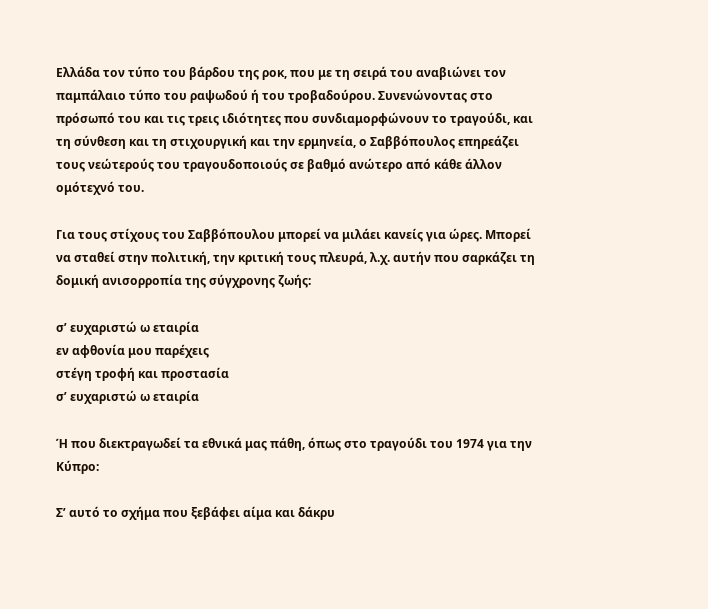Ελλάδα τον τύπο του βάρδου της ροκ, που με τη σειρά του αναβιώνει τον παμπάλαιο τύπο του ραψωδού ή του τροβαδούρου. Συνενώνοντας στο πρόσωπό του και τις τρεις ιδιότητες που συνδιαμορφώνουν το τραγούδι, και τη σύνθεση και τη στιχουργική και την ερμηνεία, ο Σαββόπουλος επηρεάζει τους νεώτερούς του τραγουδοποιούς σε βαθμό ανώτερο από κάθε άλλον ομότεχνό του.

Για τους στίχους του Σαββόπουλου μπορεί να μιλάει κανείς για ώρες. Μπορεί να σταθεί στην πολιτική, την κριτική τους πλευρά, λ.χ. αυτήν που σαρκάζει τη δομική ανισορροπία της σύγχρονης ζωής:

σ’ ευχαριστώ ω εταιρία
εν αφθονία μου παρέχεις
στέγη τροφή και προστασία
σ’ ευχαριστώ ω εταιρία

Ή που διεκτραγωδεί τα εθνικά μας πάθη, όπως στο τραγούδι του 1974 για την Κύπρο:

Σ’ αυτό το σχήμα που ξεβάφει αίμα και δάκρυ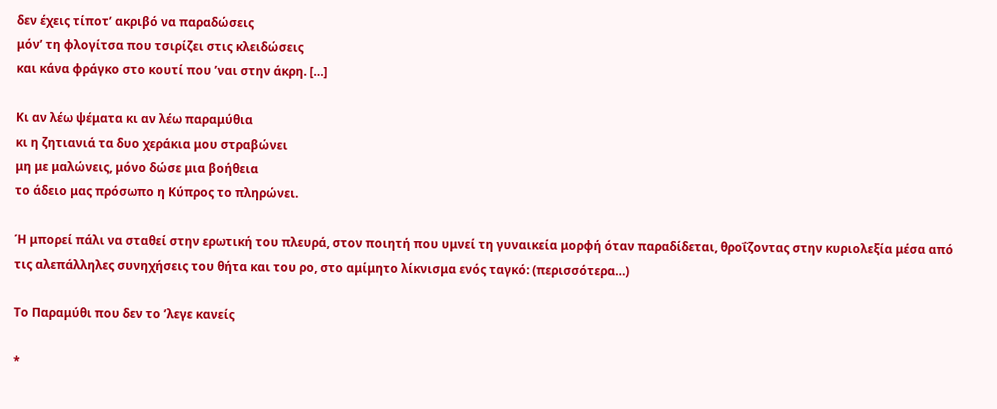δεν έχεις τίποτ’ ακριβό να παραδώσεις
μόν’ τη φλογίτσα που τσιρίζει στις κλειδώσεις
και κάνα φράγκο στο κουτί που ’ναι στην άκρη. […]

Κι αν λέω ψέματα κι αν λέω παραμύθια
κι η ζητιανιά τα δυο χεράκια μου στραβώνει
μη με μαλώνεις, μόνο δώσε μια βοήθεια
το άδειο μας πρόσωπο η Κύπρος το πληρώνει.

Ή μπορεί πάλι να σταθεί στην ερωτική του πλευρά, στον ποιητή που υμνεί τη γυναικεία μορφή όταν παραδίδεται, θροΐζοντας στην κυριολεξία μέσα από τις αλεπάλληλες συνηχήσεις του θήτα και του ρο, στο αμίμητο λίκνισμα ενός ταγκό: (περισσότερα…)

Το Παραμύθι που δεν το ’λεγε κανείς

*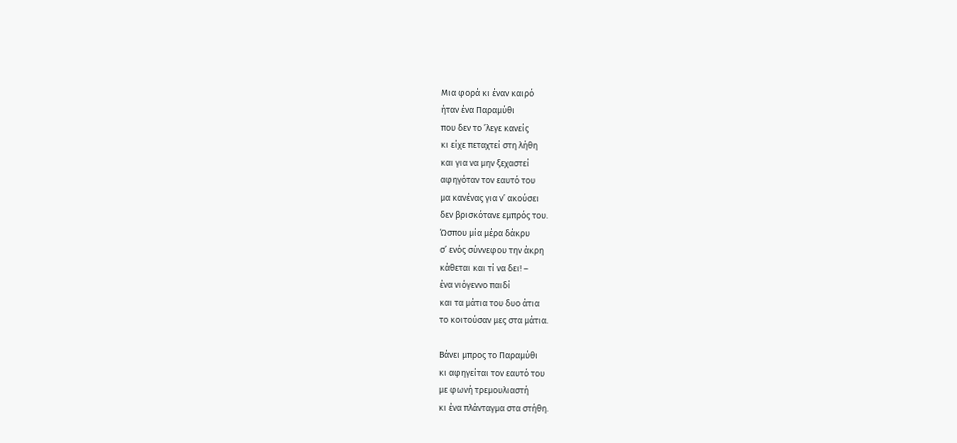Μια φορά κι έναν καιρό
ήταν ένα Παραμύθι
που δεν το ’λεγε κανείς
κι είχε πεταχτεί στη λήθη
και για να μην ξεχαστεί
αφηγόταν τον εαυτό του
μα κανένας για ν’ ακούσει
δεν βρισκότανε εμπρός του.
Ώσπου μία μέρα δάκρυ
σ’ ενός σύννεφου την άκρη
κάθεται και τί να δει! –
ένα νιόγεννο παιδί
και τα μάτια του δυο άτια
το κοιτούσαν μες στα μάτια.

Βάνει μπρος το Παραμύθι
κι αφηγείται τον εαυτό του
με φωνή τρεμουλιαστή
κι ένα πλάνταγμα στα στήθη.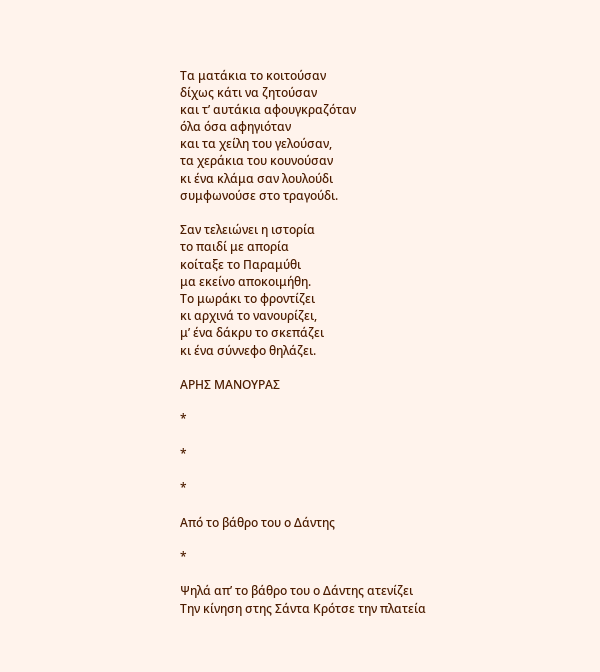Τα ματάκια το κοιτούσαν
δίχως κάτι να ζητούσαν
και τ’ αυτάκια αφουγκραζόταν
όλα όσα αφηγιόταν
και τα χείλη του γελούσαν,
τα χεράκια του κουνούσαν
κι ένα κλάμα σαν λουλούδι
συμφωνούσε στο τραγούδι.

Σαν τελειώνει η ιστορία
το παιδί με απορία
κοίταξε το Παραμύθι
μα εκείνο αποκοιμήθη.
Το μωράκι το φροντίζει
κι αρχινά το νανουρίζει,
μ’ ένα δάκρυ το σκεπάζει
κι ένα σύννεφο θηλάζει.

ΑΡΗΣ ΜΑΝΟΥΡΑΣ

*

*

*

Από το βάθρο του ο Δάντης

*

Ψηλά απ’ το βάθρο του ο Δάντης ατενίζει
Την κίνηση στης Σάντα Κρότσε την πλατεία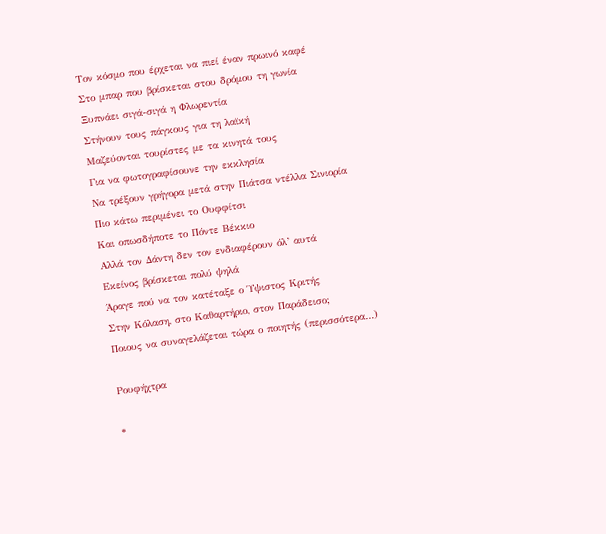Τον κόσμο που έρχεται να πιεί έναν πρωινό καφέ
Στο μπαρ που βρίσκεται στου δρόμου τη γωνία
Ξυπνάει σιγά-σιγά η Φλωρεντία
Στήνουν τους πάγκους για τη λαϊκή
Μαζεύονται τουρίστες με τα κινητά τους
Για να φωτογραφίσουνε την εκκλησία
Να τρέξουν γρήγορα μετά στην Πιάτσα ντέλλα Σινιορία
Πιο κάτω περιμένει το Ουφφίτσι
Και οπωσδήποτε το Πόντε Βέκκιο
Αλλά τον Δάντη δεν τον ενδιαφέρουν όλ’ αυτά
Εκείνος βρίσκεται πολύ ψηλά
Άραγε πού να τον κατέταξε ο Ύψιστος Κριτής
Στην Κόλαση, στο Καθαρτήριο, στον Παράδεισο;
Ποιους να συναγελάζεται τώρα ο ποιητής (περισσότερα…)

Ρουφήχτρα

*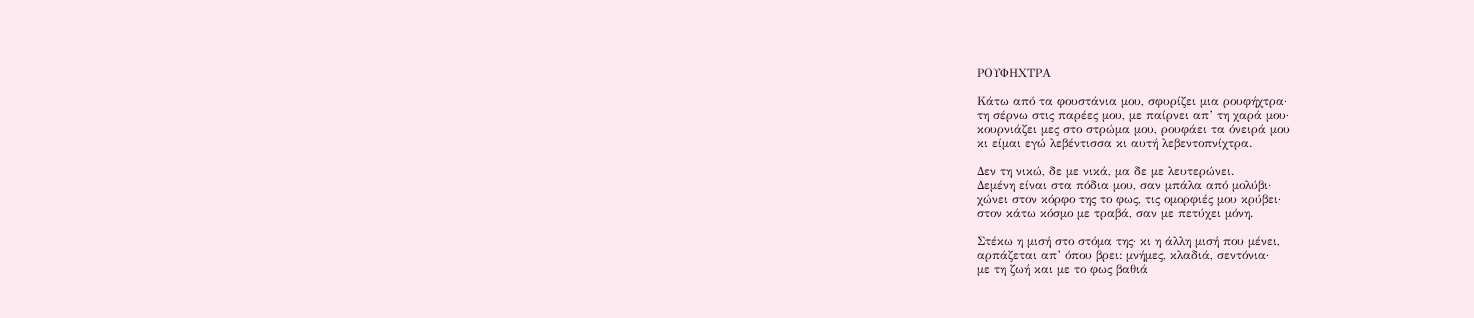ΡΟΥΦΗΧΤΡΑ

Κάτω από τα φουστάνια μου, σφυρίζει μια ρουφήχτρα·
τη σέρνω στις παρέες μου, με παίρνει απ’ τη χαρά μου·
κουρνιάζει μες στο στρώμα μου, ρουφάει τα όνειρά μου
κι είμαι εγώ λεβέντισσα κι αυτή λεβεντοπνίχτρα.

Δεν τη νικώ, δε με νικά, μα δε με λευτερώνει.
Δεμένη είναι στα πόδια μου, σαν μπάλα από μολύβι·
χώνει στον κόρφο της το φως, τις ομορφιές μου κρύβει·
στον κάτω κόσμο με τραβά, σαν με πετύχει μόνη.

Στέκω η μισή στο στόμα της· κι η άλλη μισή που μένει,
αρπάζεται απ’ όπου βρει: μνήμες, κλαδιά, σεντόνια·
με τη ζωή και με το φως βαθιά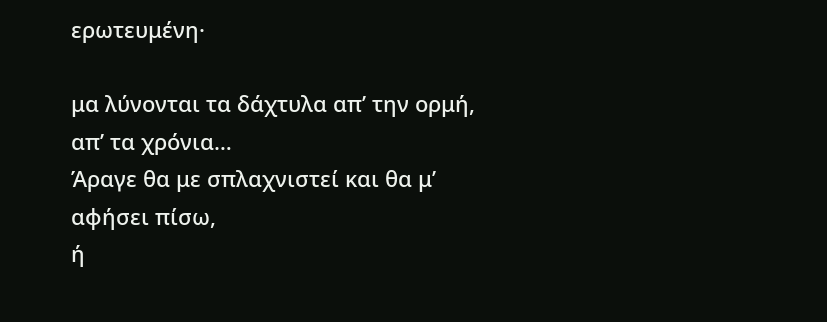ερωτευμένη·

μα λύνονται τα δάχτυλα απ’ την ορμή, απ’ τα χρόνια…
Άραγε θα με σπλαχνιστεί και θα μ’ αφήσει πίσω,
ή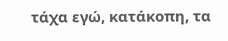τάχα εγώ, κατάκοπη, τα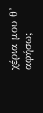χέρια μου θ’ αφήσω;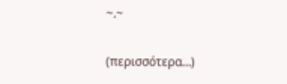~.~

(περισσότερα…)